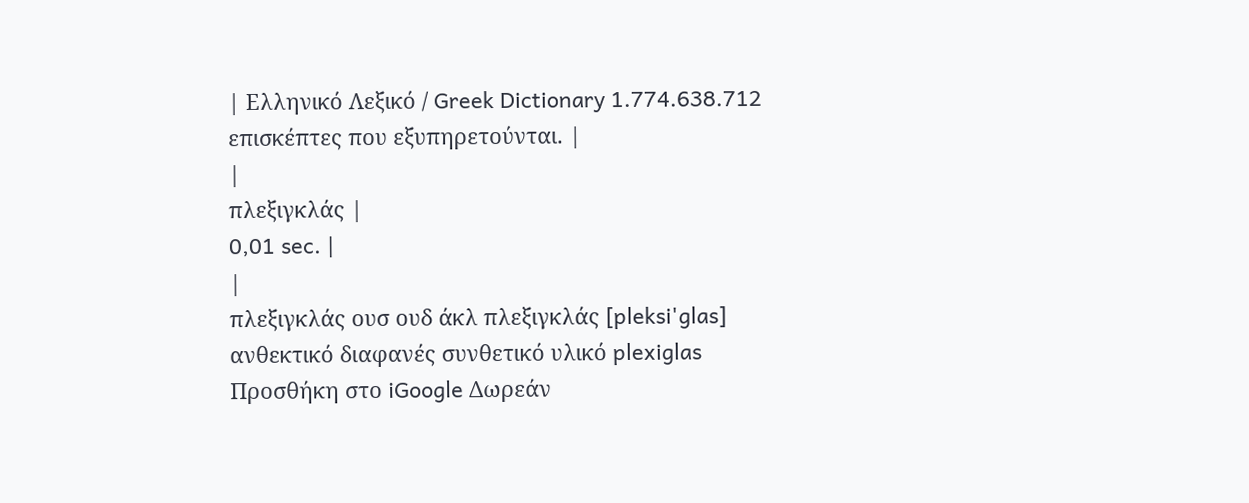| Ελληνικό Λεξικό / Greek Dictionary 1.774.638.712 επισκέπτες που εξυπηρετούνται. |
|
πλεξιγκλάς |
0,01 sec. |
|
πλεξιγκλάς ουσ ουδ άκλ πλεξιγκλάς [pleksi'glas] ανθεκτικό διαφανές συνθετικό υλικό plexiglas Προσθήκη στο iGoogle Δωρεάν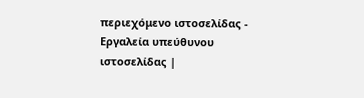περιεχόμενο ιστοσελίδας - Εργαλεία υπεύθυνου ιστοσελίδας |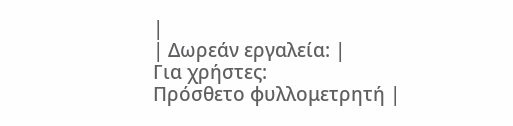|
| Δωρεάν εργαλεία: |
Για χρήστες:
Πρόσθετο φυλλομετρητή |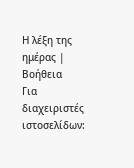Η λέξη της ημέρας |
Βοήθεια
Για διαχειριστές ιστοσελίδων: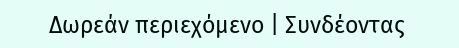Δωρεάν περιεχόμενο | Συνδέοντας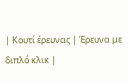| Κουτί έρευνας | Έρευνα με διπλό κλικ |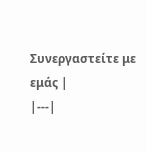Συνεργαστείτε με εμάς |
|---|